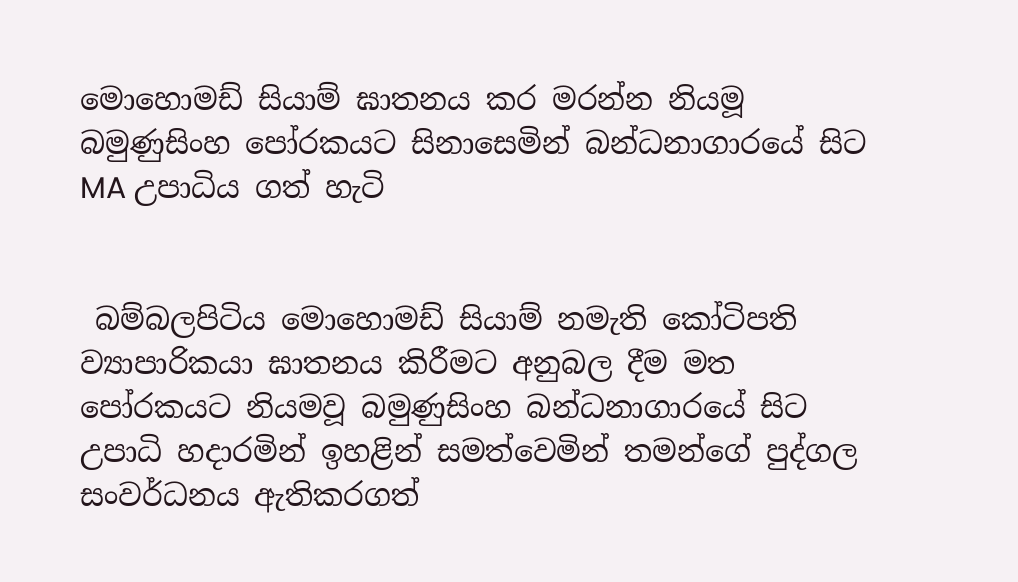මොහොමඩ් සියාම් ඝාතනය කර මරන්න නියමූ බමුණුසිංහ පෝරකයට සිනාසෙමින් බන්ධනාගාරයේ සිට MA උපාධිය ගත් හැටි


 බම්බලපිටිය මොහොමඩ් සියාම් නමැති කෝටිපති ව්‍යාපාරිකයා ඝාතනය කිරීමට අනුබල දීම මත පෝරකයට නියමවූ බමුණුසිංහ බන්ධනාගාරයේ සිට උපාධි හදාරමින් ඉහළින් සමත්වෙමින් තමන්ගේ පුද්ගල සංවර්ධනය ඇතිකරගත්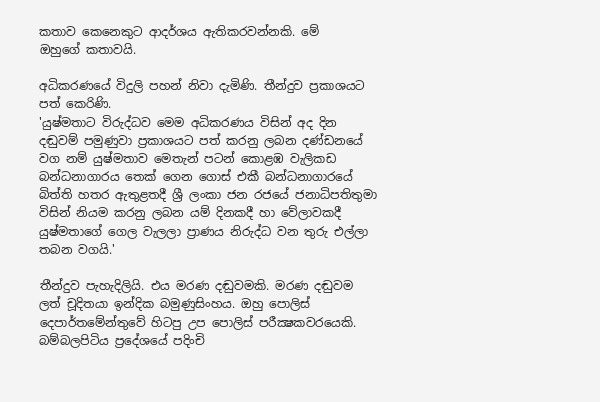කතාව කෙනෙකුට ආදර්ශය ඇතිකරවන්නකි. මේ
ඔහුගේ කතාවයි.

අධිකරණයේ විදුලි පහන් නිවා දැමිණි. තීන්දුව ප්‍රකාශයට පත් කෙරිණි.
'යුෂ්මතාට විරුද්ධව මෙම අධිකරණය විසින් අද දින දඬුවම් පමුණුවා ප්‍රකාශයට පත් කරනු ලබන දණ්ඩනයේ වග නම් යුෂ්මතාව මෙතැන් පටන් කොළඹ වැලිකඩ බන්ධනාගාරය තෙක් ගෙන ගොස් එකී බන්ධනාගාරයේ බිත්ති හතර ඇතුළතදී ශ්‍රී ලංකා ජන රජයේ ජනාධිපතිතුමා විසින් නියම කරනු ලබන යම් දිනකදී හා වේලාවකදී යුෂ්මතාගේ ගෙල වැලලා ප්‍රාණය නිරුද්ධ වන තුරු එල්ලා තබන වගයි.'

තීන්දුව පැහැදිලියි. එය මරණ දඬුවමකි. මරණ දඬුවම ලත් චූදිතයා ඉන්දික බමුණුසිංහය. ඔහු පොලිස් දෙපාර්තමේන්තුවේ හිටපු උප පොලිස් පරීක්‍ෂකවරයෙකි. බම්බලපිටිය ප්‍රදේශයේ පදිංචි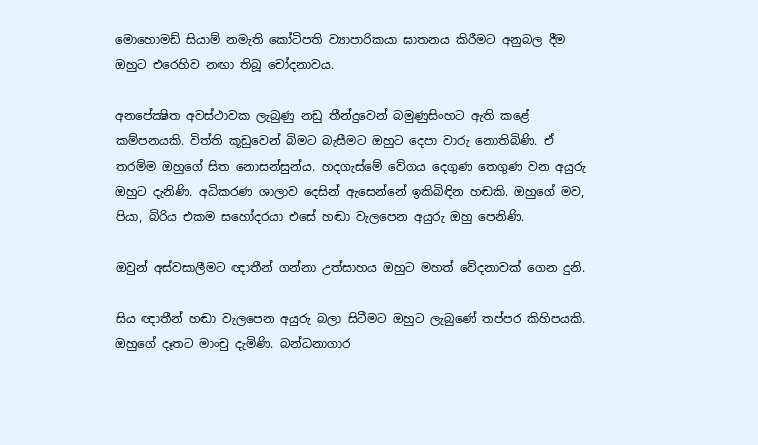මොහොමඩ් සියාම් නමැති කෝටිපති ව්‍යාපාරිකයා ඝාතනය කිරීමට අනුබල දීම ඔහුට එරෙහිව නඟා තිබූ චෝදනාවය.

අනපේක්‍ෂිත අවස්ථාවක ලැබුණු නඩු තීන්දුවෙන් බමුණුසිංහට ඇති කළේ කම්පනයකි. විත්ති කූඩුවෙන් බිමට බැසීමට ඔහුට දෙපා වාරු නොතිබිණි. ඒ තරම්ම ඔහුගේ සිත නොසන්සුන්ය. හදගැස්මේ වේගය දෙගුණ තෙගුණ වන අයුරු ඔහුට දැනිණි. අධිකරණ ශාලාව දෙසින් ඇසෙන්නේ ඉකිබිඳින හඬකි. ඔහුගේ මව, පියා, බිරිය එකම සහෝදරයා එසේ හඬා වැලපෙන අයුරු ඔහු පෙනිණි.

ඔවුන් අස්වසාලීමට ඥාතීන් ගන්නා උත්සාහය ඔහුට මහත් වේදනාවක් ගෙන දුනි.

සිය ඥාතීන් හඬා වැලපෙන අයුරු බලා සිටීමට ඔහුට ලැබුණේ තප්පර කිහිපයකි. ඔහුගේ දෑතට මාංචු දැමිණි. බන්ධනාගාර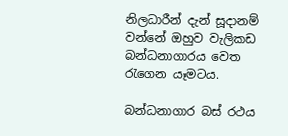නිලධාරීන් දැන් සූදානම් වන්නේ ඔහුව වැලිකඩ බන්ධනාගාරය වෙත රැගෙන යෑමටය.

බන්ධනාගාර බස් රථය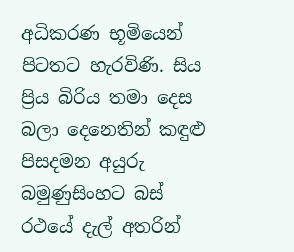අධිකරණ භූමියෙන් පිටතට හැරවිණි. සිය ප්‍රිය බිරිය තමා දෙස බලා දෙනෙතින් කඳුළු පිසදමන අයුරු බමුණුසිංහට බස් රථයේ දැල් අතරින්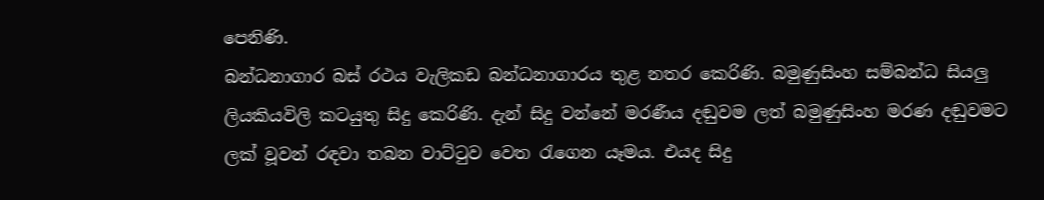පෙනිණි.
බන්ධනාගාර බස් රථය වැලිකඩ බන්ධනාගාරය තුළ නතර කෙරිණි. බමුණුසිංහ සම්බන්ධ සියලු ලියකියවිලි කටයුතු සිදු කෙරිණි. දැන් සිදු වන්නේ මරණීය දඬුවම ලත් බමුණුසිංහ මරණ දඬුවමට ලක් වූවන් රඳවා තබන වාට්ටුව වෙත රැගෙන යෑමය. එයද සිදු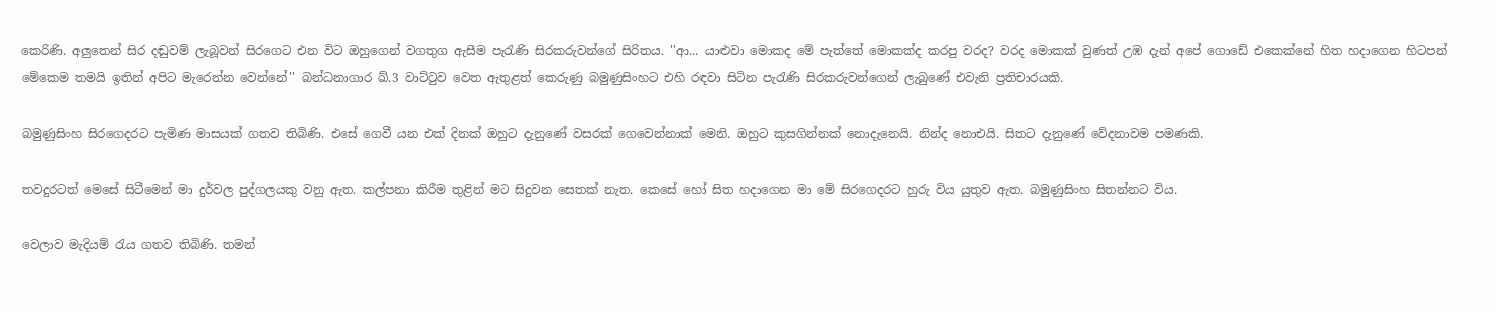කෙරිණි. අලුතෙන් සිර දඬුවම් ලැබූවන් සිරගෙට එන විට ඔහුගෙන් වගතුග ඇසීම පැරැණි සිරකරුවන්ගේ සිරිතය. ''ආ... යාළුවා මොකද මේ පැත්තේ මොකක්ද කරපු වරද? වරද මොකක් වුණත් උඹ දැන් අපේ ගොඩේ එකෙක්නේ හිත හදාගෙන හිටපන් මේකෙම තමයි ඉතින් අපිට මැරෙන්න වෙන්නේ'' බන්ධනාගාර ඛ්.3 වාට්ටුව වෙත ඇතුළත් කෙරුණු බමුණුසිංහට එහි රඳවා සිටින පැරැණි සිරකරුවන්ගෙන් ලැබුණේ එවැනි ප්‍රතිචාරයකි.

බමුණුසිංහ සිරගෙදරට පැමිණ මාසයක් ගතව තිබිණි. එසේ ගෙවී යන එක් දිනක් ඔහුට දැනුණේ වසරක් ගෙවෙන්නාක් මෙනි. ඔහුට කුසගින්නක් නොදැනෙයි. නින්ද නොඑයි. සිතට දැනුණේ වේදනාවම පමණකි.

තවදුරටත් මෙසේ සිටීමෙන් මා දුර්වල පුද්ගලයකු වනු ඇත. කල්පනා කිරීම තුළින් මට සිදුවන සෙතක් නැත. කෙසේ හෝ සිත හදාගෙන මා මේ සිරගෙදරට හුරු විය යුතුව ඇත. බමුණුසිංහ සිතන්නට විය.

වෙලාව මැදියම් රැය ගතව තිබිණි. තමන්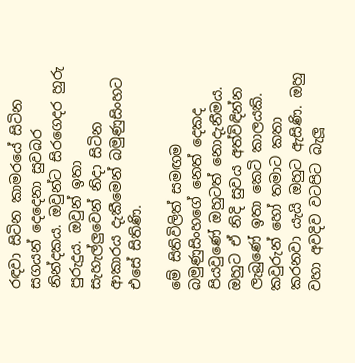රඳවා සිටින කාමරයේ සිටින සගයන් දෙදෙනා සුවබර නින්දකය. ඔවුන්ට සිරගෙදර හුරු පුරුදුය. ඔවුන් ඉතා සැහැල්ලුවෙන් නිදා සිටින ආකාරය දැකීමෙන් බමුණුසිංහට එසේ සිතිණි.

මේ සිතිවිලිත් සමඟම බමුණුසිංහගේ නෙත් දෙකද පියවුණේ ඔහුටත් නොදැනීමය. ඔහුට ඒ නිදි සුවය අත්විඳින්න ලැබුණේ ඉතා කෙටි කාලයකි. කවුරුන් හෝ තමාට කතා කරනවා යැයි ඔහුට ඇසිණි. ඔහු වහා අවදිව වටපිට බැලූ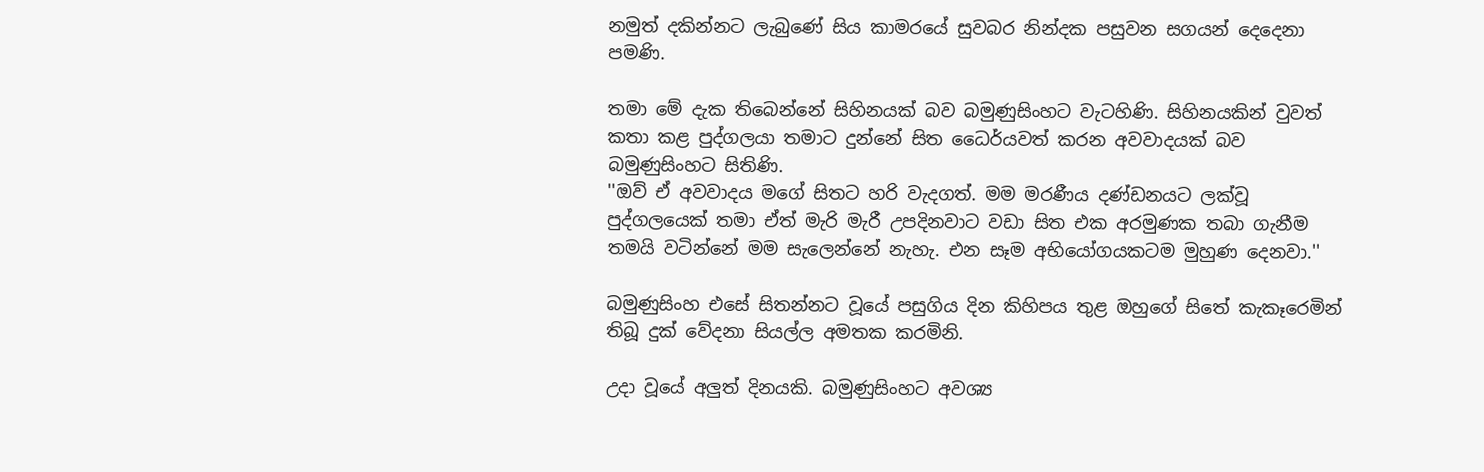නමුත් දකින්නට ලැබුණේ සිය කාමරයේ සුවබර නින්දක පසුවන සගයන් දෙදෙනා පමණි.

තමා මේ දැක තිබෙන්නේ සිහිනයක් බව බමුණුසිංහට වැටහිණි. සිහිනයකින් වුවත් කතා කළ පුද්ගලයා තමාට දුන්නේ සිත ධෛර්යවත් කරන අවවාදයක් බව බමුණුසිංහට සිතිණි.
''ඔව් ඒ අවවාදය මගේ සිතට හරි වැදගත්. මම මරණීය දණ්ඩනයට ලක්වූ පුද්ගලයෙක් තමා ඒත් මැරි මැරී උපදිනවාට වඩා සිත එක අරමුණක තබා ගැනීම තමයි වටින්නේ මම සැලෙන්නේ නැහැ. එන සෑම අභියෝගයකටම මුහුණ දෙනවා.''

බමුණුසිංහ එසේ සිතන්නට වූයේ පසුගිය දින කිහිපය තුළ ඔහුගේ සිතේ කැකෑරෙමින් තිබූ දුක් වේදනා සියල්ල අමතක කරමිනි.

උදා වූයේ අලුත් දිනයකි. බමුණුසිංහට අවශ්‍ය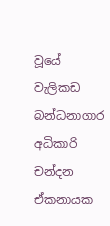වූයේ වැලිකඩ බන්ධනාගාර අධිකාරි චන්දන ඒකනායක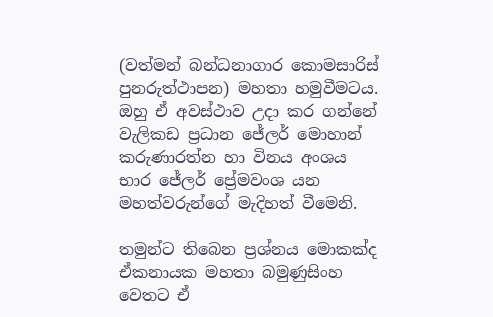(වත්මන් බන්ධනාගාර කොමසාරිස් පුනරුත්ථාපන) මහතා හමුවීමටය. ඔහු ඒ අවස්ථාව උදා කර ගන්නේ වැලිකඩ ප්‍රධාන ජේලර් මොහාන් කරුණාරත්න හා විනය අංශය භාර ජේලර් ප්‍රේමවංශ යන මහත්වරුන්ගේ මැදිහත් වීමෙනි.

තමුන්ට තිබෙන ප්‍රශ්නය මොකක්ද ඒකනායක මහතා බමුණුසිංහ වෙතට ඒ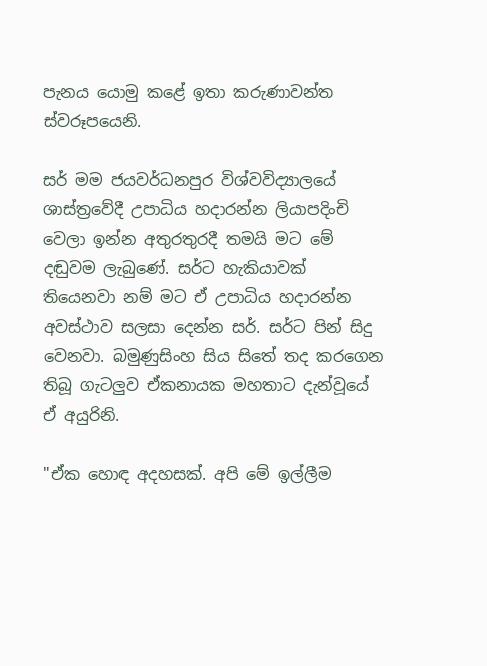පැනය යොමු කළේ ඉතා කරුණාවන්ත ස්වරූපයෙනි.

සර් මම ජයවර්ධනපුර විශ්වවිද්‍යාලයේ ශාස්ත්‍රවේදී උපාධිය හදාරන්න ලියාපදිංචි වෙලා ඉන්න අතුරතුරදී තමයි මට මේ දඬුවම ලැබුණේ. සර්ට හැකියාවක් තියෙනවා නම් මට ඒ උපාධිය හදාරන්න අවස්ථාව සලසා දෙන්න සර්. සර්ට පින් සිදු වෙනවා. බමුණුසිංහ සිය සිතේ තද කරගෙන තිබූ ගැටලුව ඒකනායක මහතාට දැන්වූයේ ඒ අයුරිනි.

"ඒක හොඳ අදහසක්. අපි මේ ඉල්ලීම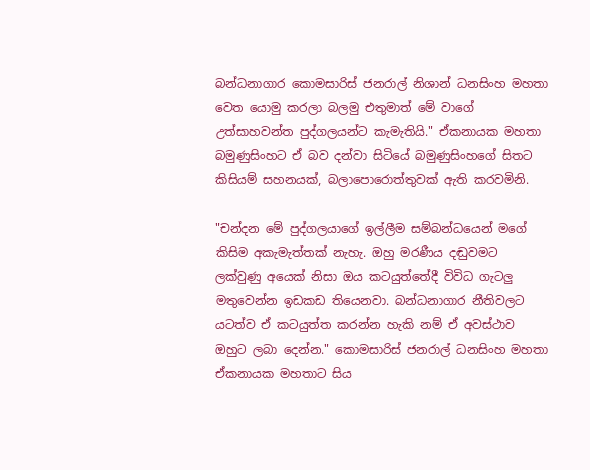බන්ධනාගාර කොමසාරිස් ජනරාල් නිශාන් ධනසිංහ මහතා වෙත යොමු කරලා බලමු එතුමාත් මේ වාගේ උත්සාහවන්ත පුද්ගලයන්ට කැමැතියි." ඒකනායක මහතා බමුණුසිංහට ඒ බව දන්වා සිටියේ බමුණුසිංහගේ සිතට කිසියම් සහනයක්, බලාපොරොත්තුවක් ඇති කරවමිනි.

"චන්දන මේ පුද්ගලයාගේ ඉල්ලීම සම්බන්ධයෙන් මගේ කිසිම අකැමැත්තක් නැහැ. ඔහු මරණීය දඬුවමට ලක්වුණු අයෙක් නිසා ඔය කටයුත්තේදී විවිධ ගැටලු මතුවෙන්න ඉඩකඩ තියෙනවා. බන්ධනාගාර නීතිවලට යටත්ව ඒ කටයුත්ත කරන්න හැකි නම් ඒ අවස්ථාව ඔහුට ලබා දෙන්න." කොමසාරිස් ජනරාල් ධනසිංහ මහතා ඒකනායක මහතාට සිය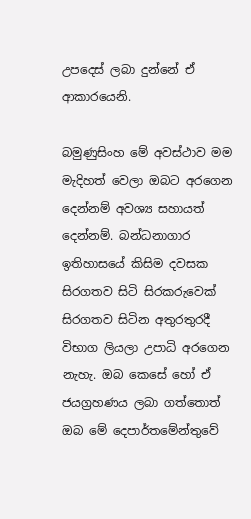උපදෙස් ලබා දුන්නේ ඒ ආකාරයෙනි.

බමුණුසිංහ මේ අවස්ථාව මම මැදිහත් වෙලා ඔබට අරගෙන දෙන්නම් අවශ්‍ය සහායත් දෙන්නම්. බන්ධනාගාර ඉතිහාසයේ කිසිම දවසක සිරගතව සිටි සිරකරුවෙක් සිරගතව සිටින අතුරතුරදී විභාග ලියලා උපාධි අරගෙන නැහැ. ඔබ කෙසේ හෝ ඒ ජයග්‍රහණය ලබා ගත්තොත් ඔබ මේ දෙපාර්තමේන්තුවේ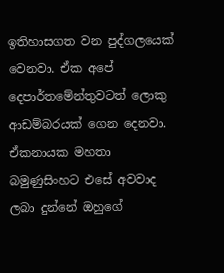ඉතිහාසගත වන පුද්ගලයෙක් වෙනවා. ඒක අපේ දෙපාර්තමේන්තුවටත් ලොකු ආඩම්බරයක් ගෙන දෙනවා. ඒකනායක මහතා බමුණුසිංහට එසේ අවවාද ලබා දුන්නේ ඔහුගේ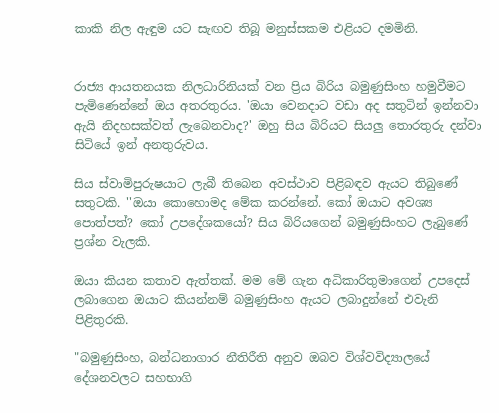කාකි නිල ඇඳුම යට සැඟව තිබූ මනුස්සකම එළියට දමමිනි.


රාජ්‍ය ආයතනයක නිලධාරිනියක් වන ප්‍රිය බිරිය බමුණුසිංහ හමුවීමට පැමිණෙන්නේ ඔය අතරතුරය. 'ඔයා වෙනදාට වඩා අද සතුටින් ඉන්නවා ඇයි නිදහසක්වත් ලැබෙනවාද?' ඔහු සිය බිරියට සියලු තොරතුරු දන්වා සිටියේ ඉන් අනතුරුවය.

සිය ස්වාමිපුරුෂයාට ලැබී තිබෙන අවස්ථාව පිළිබඳව ඇයට තිබුණේ සතුටකි. ''ඔයා කොහොමද මේක කරන්නේ. කෝ ඔයාට අවශ්‍ය පොත්පත්? කෝ උපදේශකයෝ? සිය බිරියගෙන් බමුණුසිංහට ලැබුණේ ප්‍රශ්න වැලකි.

ඔයා කියන කතාව ඇත්තක්. මම මේ ගැන අධිකාරිතුමාගෙන් උපදෙස් ලබාගෙන ඔයාට කියන්නම් බමුණුසිංහ ඇයට ලබාදුන්නේ එවැනි පිළිතුරකි.

"බමුණුසිංහ, බන්ධනාගාර නීතිරීති අනුව ඔබව විශ්වවිද්‍යාලයේ දේශනවලට සහභාගි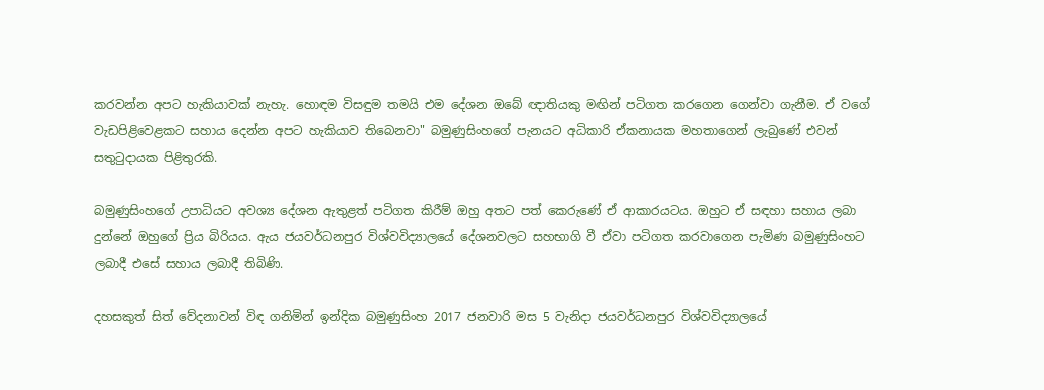කරවන්න අපට හැකියාවක් නැහැ. හොඳම විසඳුම තමයි එම දේශන ඔබේ ඥාතියකු මඟින් පටිගත කරගෙන ගෙන්වා ගැනීම. ඒ වගේ වැඩපිළිවෙළකට සහාය දෙන්න අපට හැකියාව තිබෙනවා" බමුණුසිංහගේ පැනයට අධිකාරි ඒකනායක මහතාගෙන් ලැබුණේ එවන් සතුටුදායක පිළිතුරකි.

බමුණුසිංහගේ උපාධියට අවශ්‍ය දේශන ඇතුළත් පටිගත කිරීම් ඔහු අතට පත් කෙරුණේ ඒ ආකාරයටය. ඔහුට ඒ සඳහා සහාය ලබා දුන්නේ ඔහුගේ ප්‍රිය බිරියය. ඇය ජයවර්ධනපුර විශ්වවිද්‍යාලයේ දේශනවලට සහභාගි වී ඒවා පටිගත කරවාගෙන පැමිණ බමුණුසිංහට ලබාදී එසේ සහාය ලබාදී තිබිණි.

දහසකුත් සිත් වේදනාවන් විඳ ගනිමින් ඉන්දික බමුණුසිංහ 2017 ජනවාරි මස 5 වැනිදා ජයවර්ධනපුර විශ්වවිද්‍යාලයේ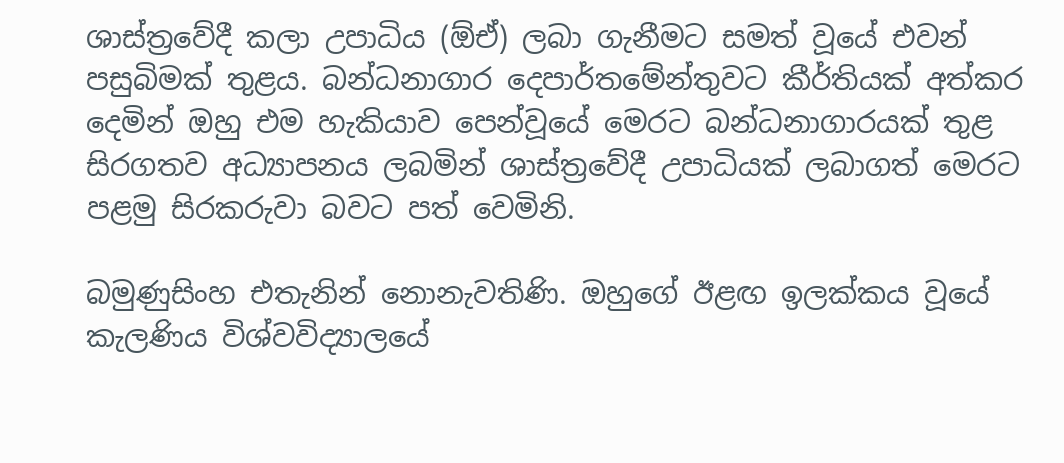ශාස්ත්‍රවේදී කලා උපාධිය (ඕඒ) ලබා ගැනීමට සමත් වූයේ එවන් පසුබිමක් තුළය. බන්ධනාගාර දෙපාර්තමේන්තුවට කීර්තියක් අත්කර දෙමින් ඔහු එම හැකියාව පෙන්වූයේ මෙරට බන්ධනාගාරයක් තුළ සිරගතව අධ්‍යාපනය ලබමින් ශාස්ත්‍රවේදී උපාධියක් ලබාගත් මෙරට පළමු සිරකරුවා බවට පත් වෙමිනි.

බමුණුසිංහ එතැනින් නොනැවතිණි. ඔහුගේ ඊළඟ ඉලක්කය වූයේ කැලණිය විශ්වවිද්‍යාලයේ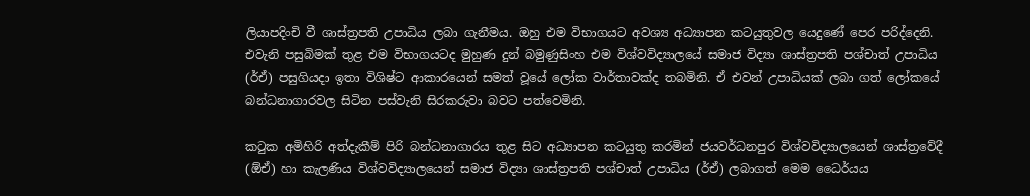ලියාපදිංචි වී ශාස්ත්‍රපති උපාධිය ලබා ගැනීමය. ඔහු එම විභාගයට අවශ්‍ය අධ්‍යාපන කටයුතුවල යෙදුණේ පෙර පරිද්දෙනි. එවැනි පසුබිමක් තුළ එම විභාගයටද මුහුණ දුන් බමුණුසිංහ එම විශ්වවිද්‍යාලයේ සමාජ විද්‍යා ශාස්ත්‍රපති පශ්චාත් උපාධිය (ර්ඒ) පසුගියදා ඉතා විශිෂ්ට ආකාරයෙන් සමත් වූයේ ලෝක වාර්තාවක්ද තබමිනි. ඒ එවන් උපාධියක් ලබා ගත් ලෝකයේ බන්ධනාගාරවල සිටින පස්වැනි සිරකරුවා බවට පත්වෙමිනි.

කටුක අමිහිරි අත්දැකීම් පිරි බන්ධනාගාරය තුළ සිට අධ්‍යාපන කටයුතු කරමින් ජයවර්ධනපුර විශ්වවිද්‍යාලයෙන් ශාස්ත්‍රවේදී (ඕඒ) හා කැලණිය විශ්වවිද්‍යාලයෙන් සමාජ විද්‍යා ශාස්ත්‍රපති පශ්චාත් උපාධිය (ර්ඒ) ලබාගත් මෙම ධෛර්යය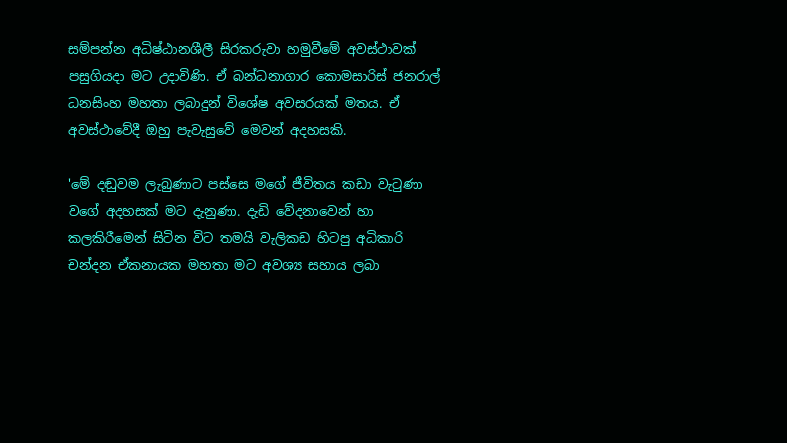සම්පන්න අධිෂ්ඨානශීලී සිරකරුවා හමුවීමේ අවස්ථාවක් පසුගියදා මට උදාවිණි. ඒ බන්ධනාගාර කොමසාරිස් ජනරාල් ධනසිංහ මහතා ලබාදුන් විශේෂ අවසරයක් මතය. ඒ අවස්ථාවේදී ඔහු පැවැසුවේ මෙවන් අදහසකි.

'මේ දඬුවම ලැබුණාට පස්සෙ මගේ ජීවිතය කඩා වැටුණා වගේ අදහසක් මට දැනුණා. දැඩි වේදනාවෙන් හා කලකිරීමෙන් සිටින විට තමයි වැලිකඩ හිටපු අධිකාරි චන්දන ඒකනායක මහතා මට අවශ්‍ය සහාය ලබා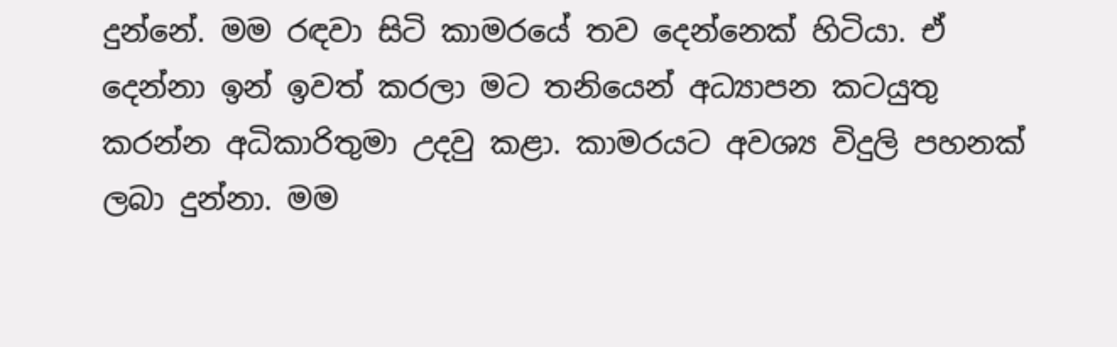දුන්නේ. මම රඳවා සිටි කාමරයේ තව දෙන්නෙක් හිටියා. ඒ දෙන්නා ඉන් ඉවත් කරලා මට තනියෙන් අධ්‍යාපන කටයුතු කරන්න අධිකාරිතුමා උදවු කළා. කාමරයට අවශ්‍ය විදුලි පහනක් ලබා දුන්නා. මම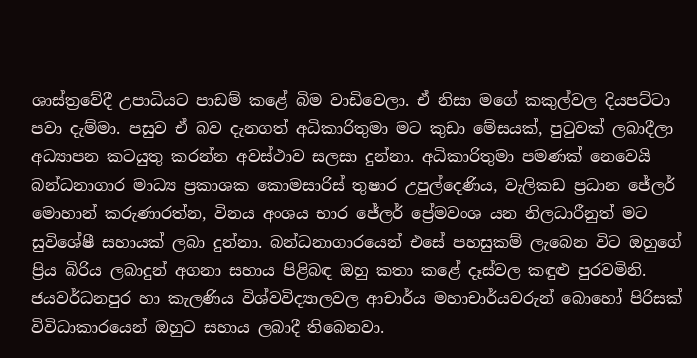ශාස්ත්‍රවේදී උපාධියට පාඩම් කළේ බිම වාඩිවෙලා. ඒ නිසා මගේ කකුල්වල දියපට්ටා පවා දැම්මා. පසුව ඒ බව දැනගත් අධිකාරිතුමා මට කුඩා මේසයක්, පුටුවක් ලබාදීලා අධ්‍යාපන කටයුතු කරන්න අවස්ථාව සලසා දුන්නා. අධිකාරිතුමා පමණක් නෙවෙයි බන්ධනාගාර මාධ්‍ය ප්‍රකාශක කොමසාරිස් තුෂාර උපුල්දෙණිය, වැලිකඩ ප්‍රධාන ජේලර් මොහාන් කරුණාරත්න, විනය අංශය භාර ජේලර් ප්‍රේමවංශ යන නිලධාරීනුත් මට සුවිශේෂී සහායක් ලබා දුන්නා. බන්ධනාගාරයෙන් එසේ පහසුකම් ලැබෙන විට ඔහුගේ ප්‍රිය බිරිය ලබාදුන් අගනා සහාය පිළිබඳ ඔහු කතා කළේ දෑස්වල කඳුළු පුරවමිනි. ජයවර්ධනපුර හා කැලණිය විශ්වවිද්‍යාලවල ආචාර්ය මහාචාර්යවරුන් බොහෝ පිරිසක් විවිධාකාරයෙන් ඔහුට සහාය ලබාදී තිබෙනවා.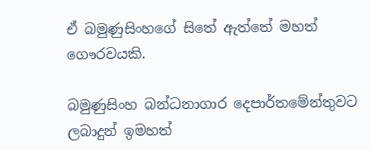ඒ බමුණුසිංහගේ සිතේ ඇත්තේ මහත් ගෞරවයකි.

බමුණුසිංහ බන්ධනාගාර දෙපාර්තමේන්තුවට ලබාදුන් ඉමහත්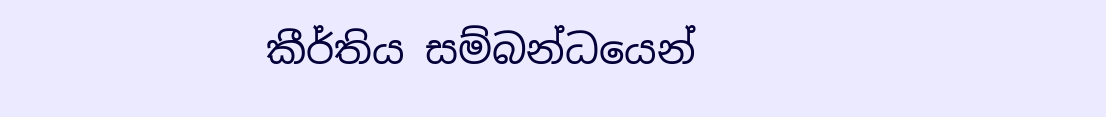කීර්තිය සම්බන්ධයෙන්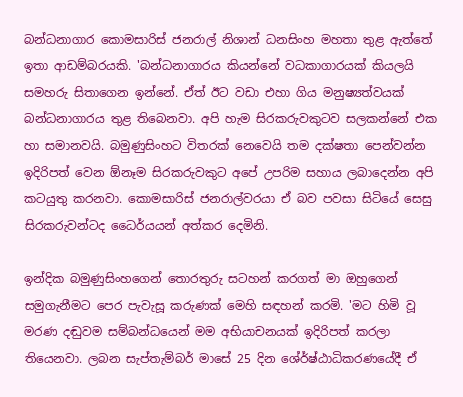බන්ධනාගාර කොමසාරිස් ජනරාල් නිශාන් ධනසිංහ මහතා තුළ ඇත්තේ ඉතා ආඩම්බරයකි. 'බන්ධනාගාරය කියන්නේ වධකාගාරයක් කියලයි සමහරු සිතාගෙන ඉන්නේ. ඒත් ඊට වඩා එහා ගිය මනුෂ්‍යත්වයක් බන්ධනාගාරය තුළ තිබෙනවා. අපි හැම සිරකරුවකුටව සලකන්නේ එක හා සමානවයි. බමුණුසිංහට විතරක් නෙවෙයි තම දක්ෂතා පෙන්වන්න ඉදිරිපත් වෙන ඕනෑම සිරකරුවකුට අපේ උපරිම සහාය ලබාදෙන්න අපි කටයුතු කරනවා. කොමසාරිස් ජනරාල්වරයා ඒ බව පවසා සිටියේ සෙසු සිරකරුවන්ටද ධෛර්යයන් අත්කර දෙමිනි.

ඉන්දික බමුණුසිංහගෙන් තොරතුරු සටහන් කරගත් මා ඔහුගෙන් සමුගැනීමට පෙර පැවැසූ කරුණක් මෙහි සඳහන් කරමි. 'මට හිමි වූ මරණ දඬුවම සම්බන්ධයෙන් මම අභියාචනයක් ඉදිරිපත් කරලා තියෙනවා. ලබන සැප්තැම්බර් මාසේ 25 දින ශේ‍ර්ෂ්ඨාධිකරණයේදී ඒ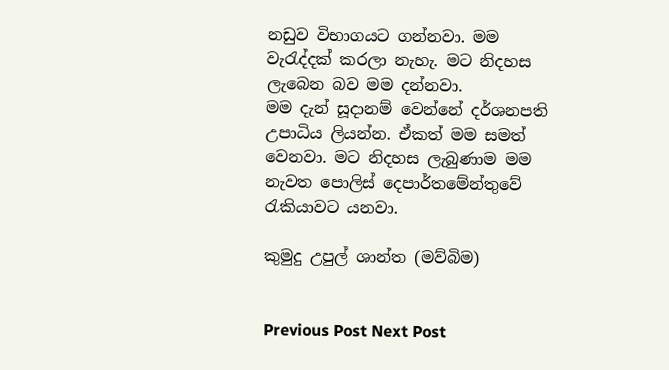නඩුව විභාගයට ගන්නවා. මම වැරැද්දක් කරලා නැහැ. මට නිදහස ලැබෙන බව මම දන්නවා.
මම දැන් සූදානම් වෙන්නේ දර්ශනපති උපාධිය ලියන්න. ඒකත් මම සමත් වෙනවා. මට නිදහස ලැබුණාම මම නැවත පොලිස් දෙපාර්තමේන්තුවේ රැකියාවට යනවා.

කුමුදු උපුල් ශාන්ත (මව්බිම)


Previous Post Next Post